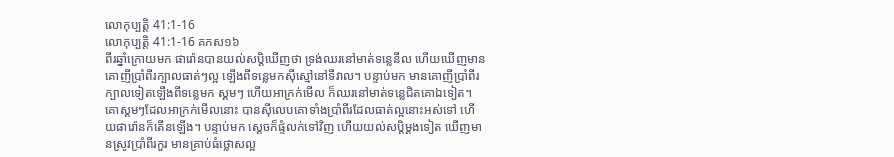លោកុប្បត្តិ 41:1-16
លោកុប្បត្តិ 41:1-16 គកស១៦
ពីរឆ្នាំក្រោយមក ផារ៉ោនបានយល់សប្ដិឃើញថា ទ្រង់ឈរនៅមាត់ទន្លេនីល ហើយឃើញមានគោញីប្រាំពីរក្បាលធាត់ៗល្អ ឡើងពីទន្លេមកស៊ីស្មៅនៅទីវាល។ បន្ទាប់មក មានគោញីប្រាំពីរក្បាលទៀតឡើងពីទន្លេមក ស្គមៗ ហើយអាក្រក់មើល ក៏ឈរនៅមាត់ទន្លេជិតគោឯទៀត។ គោស្គមៗដែលអាក្រក់មើលនោះ បានស៊ីលេបគោទាំងប្រាំពីរដែលធាត់ល្អនោះអស់ទៅ ហើយផារ៉ោនក៏តើនឡើង។ បន្ទាប់មក ស្ដេចក៏ផ្ទំលក់ទៅវិញ ហើយយល់សប្ដិម្ដងទៀត ឃើញមានស្រូវប្រាំពីរកួរ មានគ្រាប់ធំថ្លោសល្អ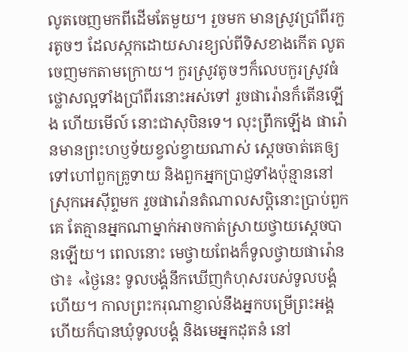លូតចេញមកពីដើមតែមួយ។ រួចមក មានស្រូវប្រាំពីរកួរតូចៗ ដែលស្កកដោយសារខ្យល់ពីទិសខាងកើត លូតចេញមកតាមក្រោយ។ កួរស្រូវតូចៗក៏លេបកួរស្រូវធំថ្លោសល្អទាំងប្រាំពីរនោះអស់ទៅ រួចផារ៉ោនក៏តើនឡើង ហើយមើល៍ នោះជាសុបិនទេ។ លុះព្រឹកឡើង ផារ៉ោនមានព្រះហឫទ័យខ្វល់ខ្វាយណាស់ ស្ដេចចាត់គេឲ្យទៅហៅពួកគ្រូទាយ និងពួកអ្នកប្រាជ្ញទាំងប៉ុន្មាននៅស្រុកអេស៊ីព្ទមក រួចផារ៉ោនតំណាលសប្ដិនោះប្រាប់ពួកគេ តែគ្មានអ្នកណាម្នាក់អាចកាត់ស្រាយថ្វាយស្ដេចបានឡើយ។ ពេលនោះ មេថ្វាយពែងក៏ទូលថ្វាយផារ៉ោនថា៖ «ថ្ងៃនេះ ទូលបង្គំនឹកឃើញកំហុសរបស់ទូលបង្គំហើយ។ កាលព្រះករុណាខ្ញាល់នឹងអ្នកបម្រើព្រះអង្គ ហើយក៏បានឃុំទូលបង្គំ និងមេអ្នកដុតនំ នៅ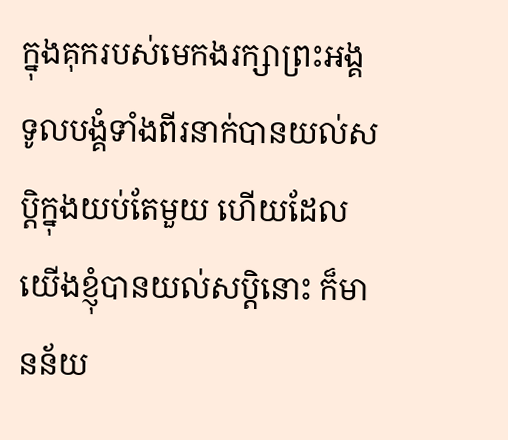ក្នុងគុករបស់មេកងរក្សាព្រះអង្គ ទូលបង្គំទាំងពីរនាក់បានយល់សប្តិក្នុងយប់តែមួយ ហើយដែលយើងខ្ញុំបានយល់សប្តិនោះ ក៏មានន័យ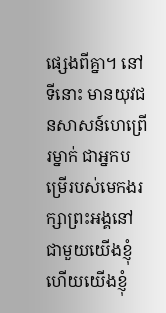ផ្សេងពីគ្នា។ នៅទីនោះ មានយុវជនសាសន៍ហេព្រើរម្នាក់ ជាអ្នកបម្រើរបស់មេកងរក្សាព្រះអង្គនៅជាមួយយើងខ្ញុំ ហើយយើងខ្ញុំ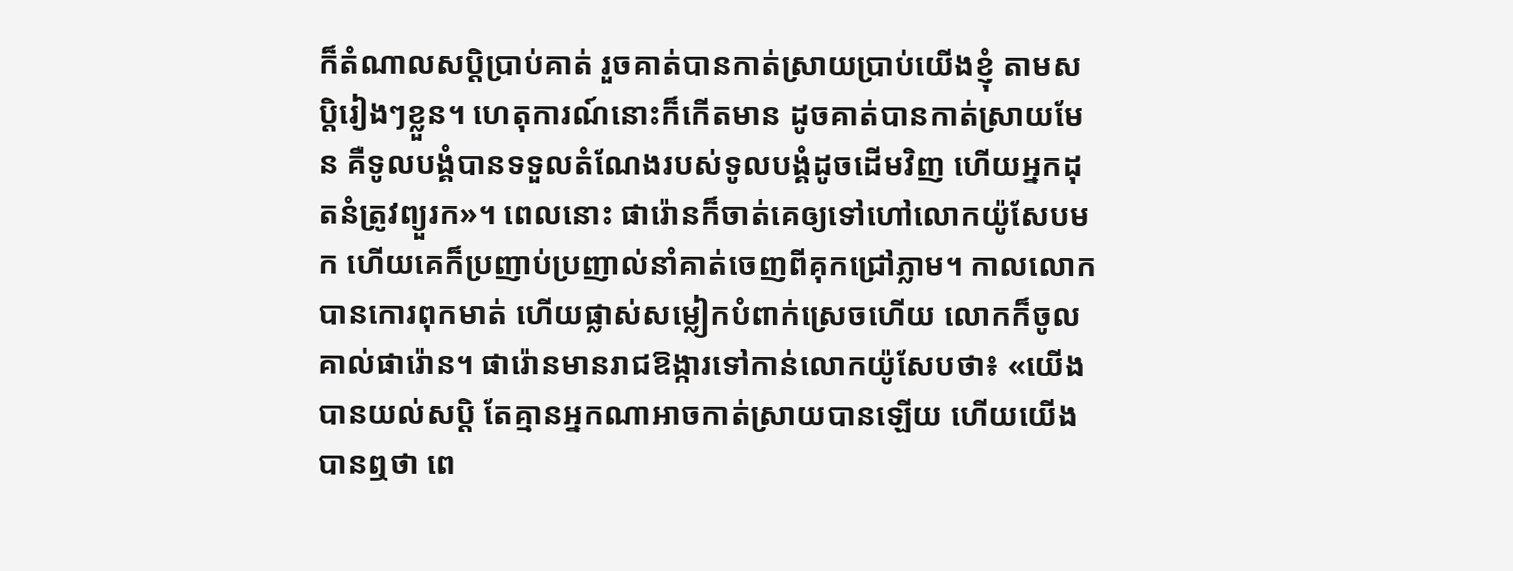ក៏តំណាលសប្តិប្រាប់គាត់ រួចគាត់បានកាត់ស្រាយប្រាប់យើងខ្ញុំ តាមសប្តិរៀងៗខ្លួន។ ហេតុការណ៍នោះក៏កើតមាន ដូចគាត់បានកាត់ស្រាយមែន គឺទូលបង្គំបានទទួលតំណែងរបស់ទូលបង្គំដូចដើមវិញ ហើយអ្នកដុតនំត្រូវព្យួរក»។ ពេលនោះ ផារ៉ោនក៏ចាត់គេឲ្យទៅហៅលោកយ៉ូសែបមក ហើយគេក៏ប្រញាប់ប្រញាល់នាំគាត់ចេញពីគុកជ្រៅភ្លាម។ កាលលោកបានកោរពុកមាត់ ហើយផ្លាស់សម្លៀកបំពាក់ស្រេចហើយ លោកក៏ចូលគាល់ផារ៉ោន។ ផារ៉ោនមានរាជឱង្ការទៅកាន់លោកយ៉ូសែបថា៖ «យើងបានយល់សប្តិ តែគ្មានអ្នកណាអាចកាត់ស្រាយបានឡើយ ហើយយើងបានឮថា ពេ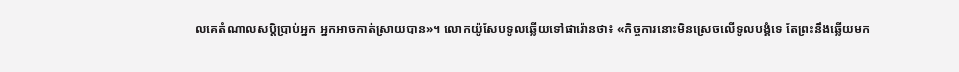លគេតំណាលសប្តិប្រាប់អ្នក អ្នកអាចកាត់ស្រាយបាន»។ លោកយ៉ូសែបទូលឆ្លើយទៅផារ៉ោនថា៖ «កិច្ចការនោះមិនស្រេចលើទូលបង្គំទេ តែព្រះនឹងឆ្លើយមក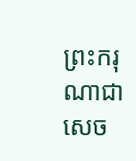ព្រះករុណាជាសេច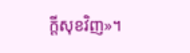ក្ដីសុខវិញ»។